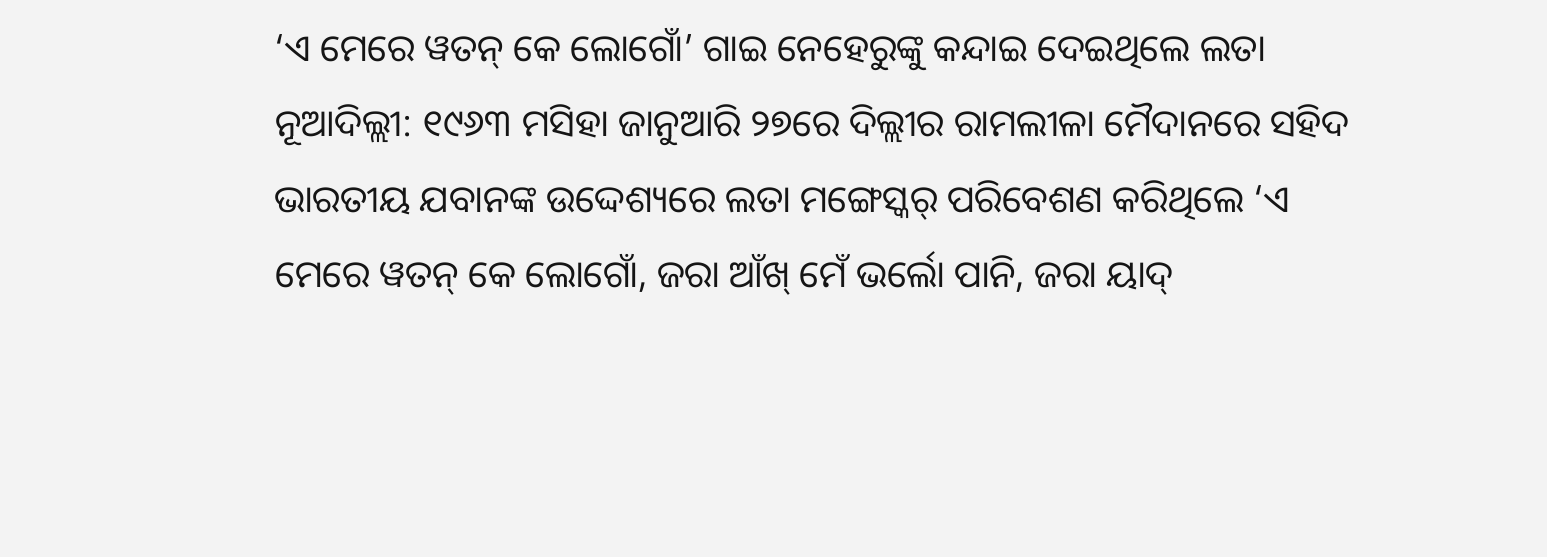‘ଏ ମେରେ ୱତନ୍ କେ ଲୋଗୋଁ’ ଗାଇ ନେହେରୁଙ୍କୁ କନ୍ଦାଇ ଦେଇଥିଲେ ଲତା
ନୂଆଦିଲ୍ଲୀ: ୧୯୬୩ ମସିହା ଜାନୁଆରି ୨୭ରେ ଦିଲ୍ଲୀର ରାମଲୀଳା ମୈଦାନରେ ସହିଦ ଭାରତୀୟ ଯବାନଙ୍କ ଉଦ୍ଦେଶ୍ୟରେ ଲତା ମଙ୍ଗେସ୍କର୍ ପରିବେଶଣ କରିଥିଲେ ‘ଏ ମେରେ ୱତନ୍ କେ ଲୋଗୋଁ, ଜରା ଆଁଖ୍ ମେଁ ଭର୍ଲୋ ପାନି, ଜରା ୟାଦ୍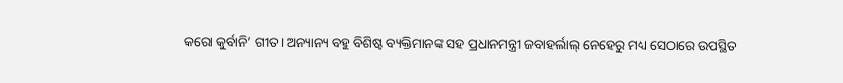କରୋ କୁର୍ବାନି’ ଗୀତ। ଅନ୍ୟାନ୍ୟ ବହୁ ବିଶିଷ୍ଟ ବ୍ୟକ୍ତିମାନଙ୍କ ସହ ପ୍ରଧାନମନ୍ତ୍ରୀ ଜବାହର୍ଲାଲ୍ ନେହେରୁ ମଧ୍ୟ ସେଠାରେ ଉପସ୍ଥିତ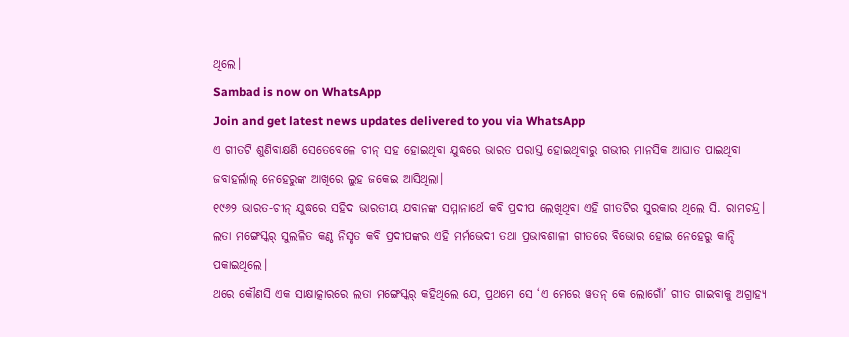ଥିଲେ।
Sambad is now on WhatsApp
Join and get latest news updates delivered to you via WhatsApp
ଏ ଗୀତଟି ଶୁଣିବାକ୍ଷଣି ସେତେବେଳେ ଚୀନ୍ ସହ ହୋଇଥିବା ଯୁଦ୍ଧରେ ଭାରତ ପରାସ୍ତ ହୋଇଥିବାରୁ ଗଭୀର ମାନସିକ ଆଘାତ ପାଇଥିବା ଜବାହର୍ଲାଲ୍ ନେହେରୁଙ୍କ ଆଖିରେ ଲୁହ ଜକେଇ ଆସିଥିଲା।
୧୯୬୨ ଭାରତ-ଚୀନ୍ ଯୁଦ୍ଧରେ ସହିଦ ଭାରତୀୟ ଯବାନଙ୍କ ସମ୍ମାନାର୍ଥେ କବି ପ୍ରଦୀପ ଲେଖିଥିବା ଏହି ଗୀତଟିର ସୁରକାର ଥିଲେ ସି. ରାମଚନ୍ଦ୍ର। ଲତା ମଙ୍ଗେସ୍କର୍ ସୁଲଳିତ କଣ୍ଠ ନିସୃତ କବି ପ୍ରଦୀପଙ୍କର ଏହି ମର୍ମଭେଦୀ ତଥା ପ୍ରଭାବଶାଳୀ ଗୀତରେ ବିଭୋର ହୋଇ ନେହେରୁ କାନ୍ଦି ପକାଇଥିଲେ।
ଥରେ କୌଣସି ଏକ ସାକ୍ଷାତ୍କାରରେ ଲତା ମଙ୍ଗେସ୍କର୍ କହିଥିଲେ ଯେ, ପ୍ରଥମେ ସେ ‘ଏ ମେରେ ୱତନ୍ କେ ଲୋଗୋଁ’ ଗୀତ ଗାଇବାକୁ ଅଗ୍ରାହ୍ୟ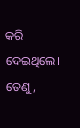କରି ଦେଇଥିଲେ। ତେଣୁ,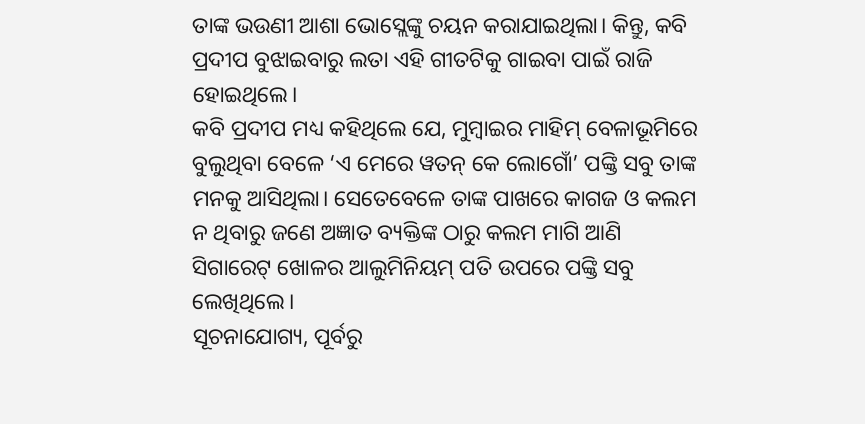ତାଙ୍କ ଭଉଣୀ ଆଶା ଭୋସ୍ଲେଙ୍କୁ ଚୟନ କରାଯାଇଥିଲା। କିନ୍ତୁ, କବି ପ୍ରଦୀପ ବୁଝାଇବାରୁ ଲତା ଏହି ଗୀତଟିକୁ ଗାଇବା ପାଇଁ ରାଜି ହୋଇଥିଲେ।
କବି ପ୍ରଦୀପ ମଧ୍ୟ କହିଥିଲେ ଯେ, ମୁମ୍ବାଇର ମାହିମ୍ ବେଳାଭୂମିରେ ବୁଲୁଥିବା ବେଳେ ‘ଏ ମେରେ ୱତନ୍ କେ ଲୋଗୋଁ’ ପଙ୍କ୍ତି ସବୁ ତାଙ୍କ ମନକୁ ଆସିଥିଲା। ସେତେବେଳେ ତାଙ୍କ ପାଖରେ କାଗଜ ଓ କଲମ ନ ଥିବାରୁ ଜଣେ ଅଜ୍ଞାତ ବ୍ୟକ୍ତିଙ୍କ ଠାରୁ କଲମ ମାଗି ଆଣି ସିଗାରେଟ୍ ଖୋଳର ଆଲୁମିନିୟମ୍ ପତି ଉପରେ ପଙ୍କ୍ତି ସବୁ ଲେଖିଥିଲେ।
ସୂଚନାଯୋଗ୍ୟ, ପୂର୍ବରୁ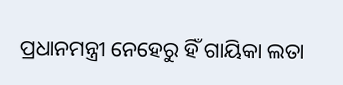ପ୍ରଧାନମନ୍ତ୍ରୀ ନେହେରୁ ହିଁ ଗାୟିକା ଲତା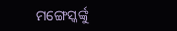ମଙ୍ଗେସ୍କର୍ଙ୍କୁ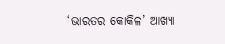‘ଭାରତର କୋକିଳ’ ଆଖ୍ୟା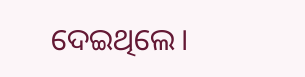ଦେଇଥିଲେ।